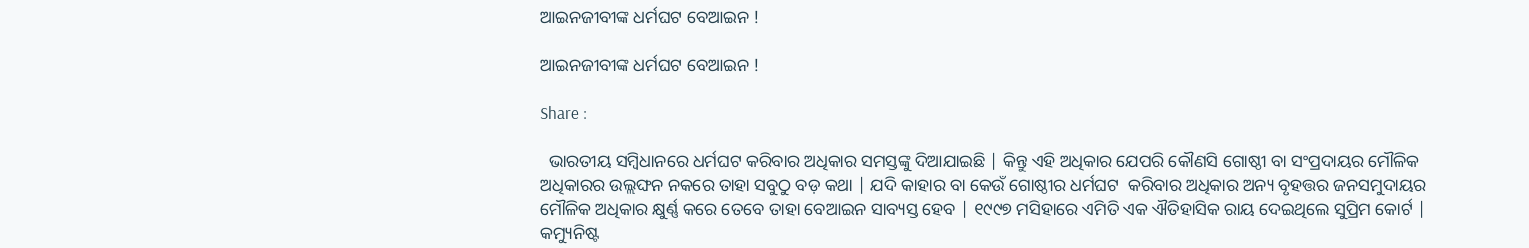ଆଇନଜୀବୀଙ୍କ ଧର୍ମଘଟ ବେଆଇନ !

ଆଇନଜୀବୀଙ୍କ ଧର୍ମଘଟ ବେଆଇନ !

Share :

  ଭାରତୀୟ ସମ୍ବିଧାନରେ ଧର୍ମଘଟ କରିବାର ଅଧିକାର ସମସ୍ତଙ୍କୁ ଦିଆଯାଇଛି | କିନ୍ତୁ ଏହି ଅଧିକାର ଯେପରି କୌଣସି ଗୋଷ୍ଠୀ ବା ସଂପ୍ରଦାୟର ମୌଳିକ ଅଧିକାରର ଉଲ୍ଲଙ୍ଘନ ନକରେ ତାହା ସବୁଠୁ ବଡ଼ କଥା | ଯଦି କାହାର ବା କେଉଁ ଗୋଷ୍ଠୀର ଧର୍ମଘଟ  କରିବାର ଅଧିକାର ଅନ୍ୟ ବୃହତ୍ତର ଜନସମୁଦାୟର ମୌଳିକ ଅଧିକାର କ୍ଷୁର୍ଣ୍ଣ କରେ ତେବେ ତାହା ବେଆଇନ ସାବ୍ୟସ୍ତ ହେବ | ୧୯୯୭ ମସିହାରେ ଏମିତି ଏକ ଐତିହାସିକ ରାୟ ଦେଇଥିଲେ ସୁପ୍ରିମ କୋର୍ଟ | କମ୍ୟୁନିଷ୍ଟ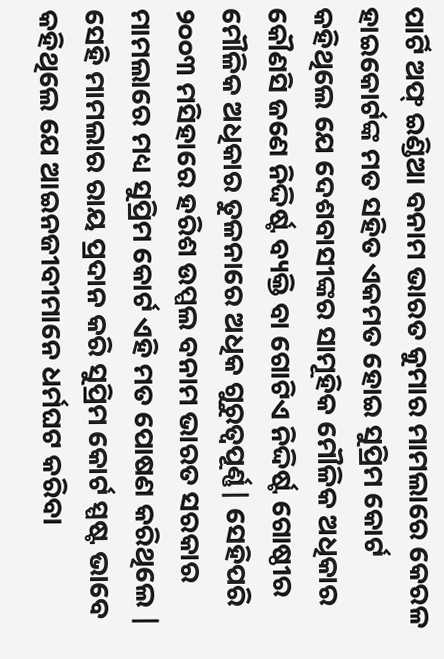ପାର୍ଟି ଅଫ୍ ଇଣ୍ଡିଆ ବନାମ ଭାରତ କୁମାର ମାମଲାରେ କେରଳ ହାଇକୋର୍ଟଙ୍କ ମତ ସହିତ ଏକମତ ହୋଇ ସୁପ୍ରିମ କୋର୍ଟ କହିଥିଲେ ଯେ ଦେଶବାସୀଙ୍କର ସାମୂହିକ ମୌଳିକ ଅଧିକାର କୌଣସି ଜଣେ ନିଦ୍ଦିର୍ଷ୍ଟ ବ୍ୟକ୍ତି ବା ଗୋଟିଏ ନିଦ୍ଦିର୍ଷ୍ଟ ଗୋଷ୍ଠୀର ମୌଳିକ ଅଧିକାର ତୁଳନାରେ ଅଧିକ ଗୁରୁତ୍ବପୂର୍ଣ୍ଣ| ସେହିପରି ୨୦୦୩ ମସିହାରେ ହରିଶ ଉପ୍ପଲ ବନାମ ଭାରତ ସରକାର ମାମଲାରେ ମଧ୍ୟ ସୁପ୍ରିମ କୋର୍ଟ ଏହି ମତ ପୋଷଣ କରିଥିଲେ | ସେହି ମାମଲାର ରାୟ ପ୍ରଦାନ କରି ସୁପ୍ରିମ କୋର୍ଟ ସ୍ପଷ୍ଟ ଭାବେ କହିଥିଲେ ଯେ ଆଇନଜୀବୀମାନେ ଧର୍ମଘଟ କରିବା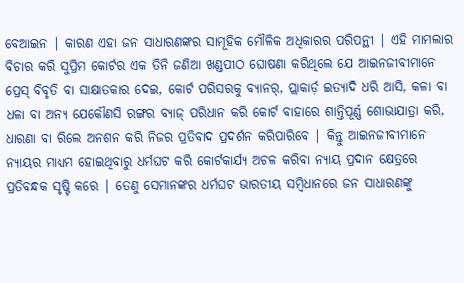ବେଆଇନ | କାରଣ ଏହା ଜନ ସାଧାରଣଙ୍କର ସାମୂହିକ ମୌଳିକ ଅଧିକାରର ପରିପନ୍ଥୀ | ଏହି ମାମଲାର ବିଚାର କରି ସୁପ୍ରିମ କୋର୍ଟର ଏକ ତିନି ଜଣିଆ ଖଣ୍ଡପୀଠ ଘୋଷଣା କରିଥିଲେ ଯେ ଆଇନଜୀବୀମାନେ ପ୍ରେସ୍ ବିବୃତି ବା ସାକ୍ଷାତକାର ଦେଇ, କୋର୍ଟ ପରିସରକୁ ବ୍ୟାନର୍, ପ୍ଲାକାର୍ଡ଼ ଇତ୍ୟାଦି ଧରି ଆସି, କଳା ବା ଧଳା ବା ଅନ୍ୟ ଯେକୌଣସି ରଙ୍ଗର ବ୍ୟାଜ୍ ପରିଧାନ କରି କୋର୍ଟ ବାହାରେ ଶାନ୍ତିପୂର୍ଣ୍ଣ ଶୋଭାଯାତ୍ରା କରି, ଧାରଣା ବା ରିଲେ ଅନଶନ କରି ନିଜର ପ୍ରତିବାଦ ପ୍ରଦର୍ଶନ କରିପାରିବେ | କିନ୍ତୁ ଆଇନଜୀବୀମାନେ ନ୍ୟାୟର ମାଧ୍ୟମ ହୋଇଥିବାରୁ ଧର୍ମଘଟ କରି କୋର୍ଟକାର୍ଯ୍ୟ ଅଚଳ କରିବା ନ୍ୟାୟ ପ୍ରଦାନ କ୍ଷେତ୍ରରେ ପ୍ରତିବନ୍ଧକ ସୃଷ୍ଟି କରେ | ତେଣୁ ସେମାନଙ୍କର ଧର୍ମଘଟ ଭାରତୀୟ ସମ୍ବିଧାନରେ ଜନ ସାଧାରଣଙ୍କୁ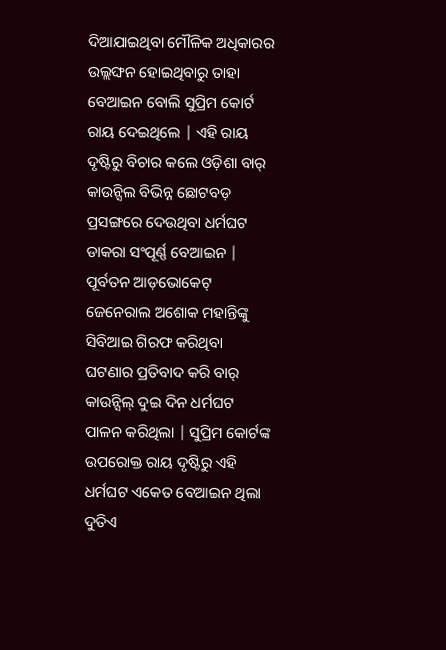ଦିଆଯାଇଥିବା ମୌଳିକ ଅଧିକାରର ଉଲ୍ଲଙ୍ଘନ ହୋଇଥିବାରୁ ତାହା ବେଆଇନ ବୋଲି ସୁପ୍ରିମ କୋର୍ଟ ରାୟ ଦେଇଥିଲେ | ଏହି ରାୟ ଦୃଷ୍ଟିରୁ ବିଚାର କଲେ ଓଡ଼ିଶା ବାର୍ କାଉନ୍ସିଲ ବିଭିନ୍ନ ଛୋଟବଡ଼ ପ୍ରସଙ୍ଗରେ ଦେଉଥିବା ଧର୍ମଘଟ ଡାକରା ସଂପୂର୍ଣ୍ଣ ବେଆଇନ | ପୂର୍ବତନ ଆଡ଼ଭୋକେଟ୍ ଜେନେରାଲ ଅଶୋକ ମହାନ୍ତିଙ୍କୁ ସିବିଆଇ ଗିରଫ କରିଥିବା ଘଟଣାର ପ୍ରତିବାଦ କରି ବାର୍ କାଉନ୍ସିଲ୍ ଦୁଇ ଦିନ ଧର୍ମଘଟ ପାଳନ କରିଥିଲା | ସୁପ୍ରିମ କୋର୍ଟଙ୍କ ଉପରୋକ୍ତ ରାୟ ଦୃଷ୍ଟିରୁ ଏହି ଧର୍ମଘଟ ଏକେତ ବେଆଇନ ଥିଲା ଦୁତିଏ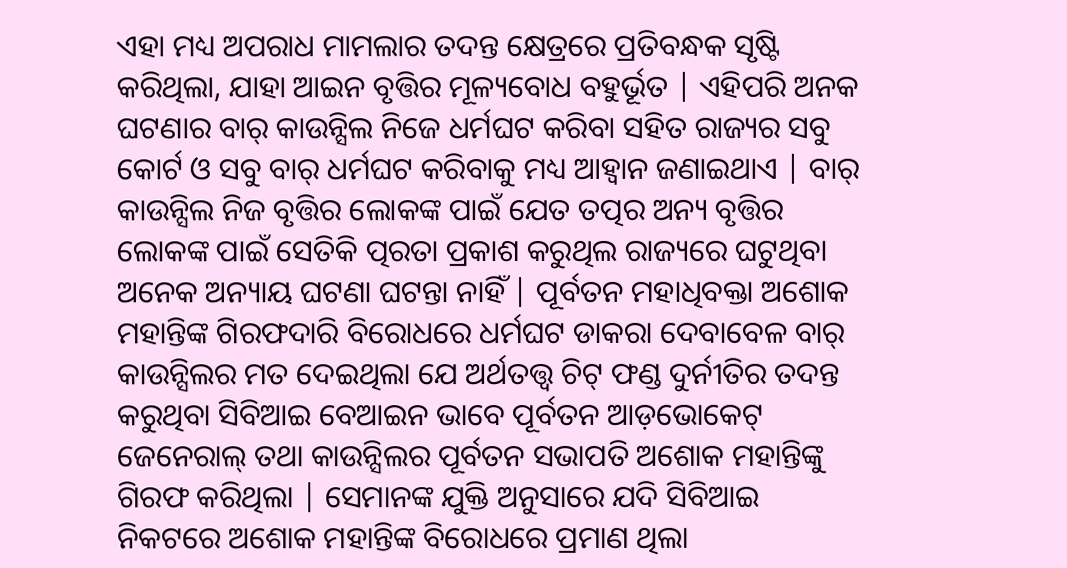ଏହା ମଧ୍ୟ ଅପରାଧ ମାମଲାର ତଦନ୍ତ କ୍ଷେତ୍ରରେ ପ୍ରତିବନ୍ଧକ ସୃଷ୍ଟି କରିଥିଲା, ଯାହା ଆଇନ ବୃତ୍ତିର ମୂଳ୍ୟବୋଧ ବହୁର୍ଭୂତ | ଏହିପରି ଅନକ ଘଟଣାର ବାର୍ କାଉନ୍ସିଲ ନିଜେ ଧର୍ମଘଟ କରିବା ସହିତ ରାଜ୍ୟର ସବୁ କୋର୍ଟ ଓ ସବୁ ବାର୍ ଧର୍ମଘଟ କରିବାକୁ ମଧ୍ୟ ଆହ୍ବାନ ଜଣାଇଥାଏ | ବାର୍ କାଉନ୍ସିଲ ନିଜ ବୃତ୍ତିର ଲୋକଙ୍କ ପାଇଁ ଯେତ ତତ୍ପର ଅନ୍ୟ ବୃତ୍ତିର ଲୋକଙ୍କ ପାଇଁ ସେତିକି ତ୍ପରତା ପ୍ରକାଶ କରୁଥିଲ ରାଜ୍ୟରେ ଘଟୁଥିବା ଅନେକ ଅନ୍ୟାୟ ଘଟଣା ଘଟନ୍ତା ନାହିଁ | ପୂର୍ବତନ ମହାଧିବକ୍ତା ଅଶୋକ ମହାନ୍ତିଙ୍କ ଗିରଫଦାରି ବିରୋଧରେ ଧର୍ମଘଟ ଡାକରା ଦେବାବେଳ ବାର୍ କାଉନ୍ସିଲର ମତ ଦେଇଥିଲା ଯେ ଅର୍ଥତତ୍ତ୍ବ ଚିଟ୍ ଫଣ୍ଡ ଦୁର୍ନୀତିର ତଦନ୍ତ କରୁଥିବା ସିବିଆଇ ବେଆଇନ ଭାବେ ପୂର୍ବତନ ଆଡ଼ଭୋକେଟ୍ ଜେନେରାଲ୍ ତଥା କାଉନ୍ସିଲର ପୂର୍ବତନ ସଭାପତି ଅଶୋକ ମହାନ୍ତିଙ୍କୁ ଗିରଫ କରିଥିଲା | ସେମାନଙ୍କ ଯୁକ୍ତି ଅନୁସାରେ ଯଦି ସିବିଆଇ ନିକଟରେ ଅଶୋକ ମହାନ୍ତିଙ୍କ ବିରୋଧରେ ପ୍ରମାଣ ଥିଲା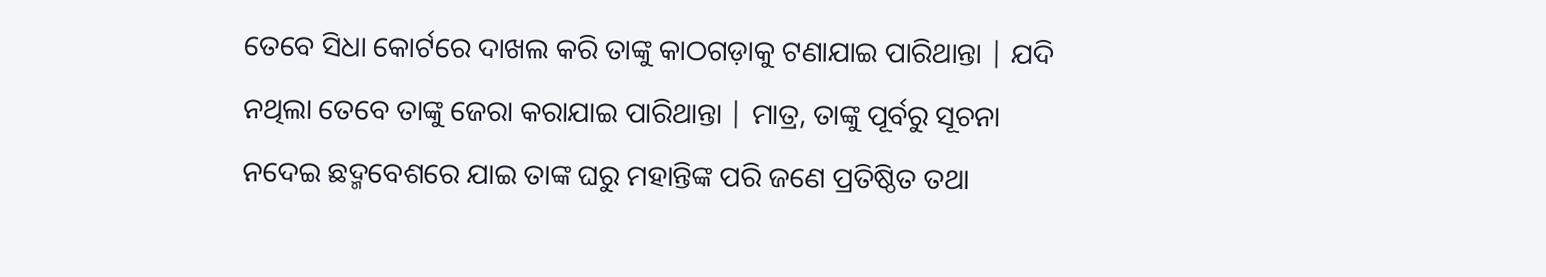ତେବେ ସିଧା କୋର୍ଟରେ ଦାଖଲ କରି ତାଙ୍କୁ କାଠଗଡ଼ାକୁ ଟଣାଯାଇ ପାରିଥାନ୍ତା | ଯଦି ନଥିଲା ତେବେ ତାଙ୍କୁ ଜେରା କରାଯାଇ ପାରିଥାନ୍ତା | ମାତ୍ର, ତାଙ୍କୁ ପୂର୍ବରୁ ସୂଚନା ନଦେଇ ଛଦ୍ମବେଶରେ ଯାଇ ତାଙ୍କ ଘରୁ ମହାନ୍ତିଙ୍କ ପରି ଜଣେ ପ୍ରତିଷ୍ଠିତ ତଥା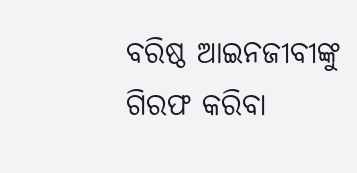ବରିଷ୍ଠ ଆଇନଜୀବୀଙ୍କୁ ଗିରଫ କରିବା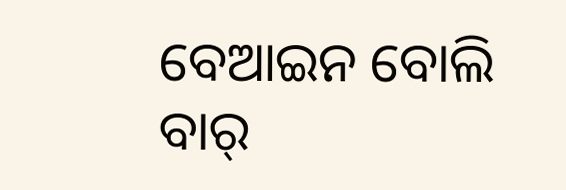ବେଆଇନ ବୋଲି ବାର୍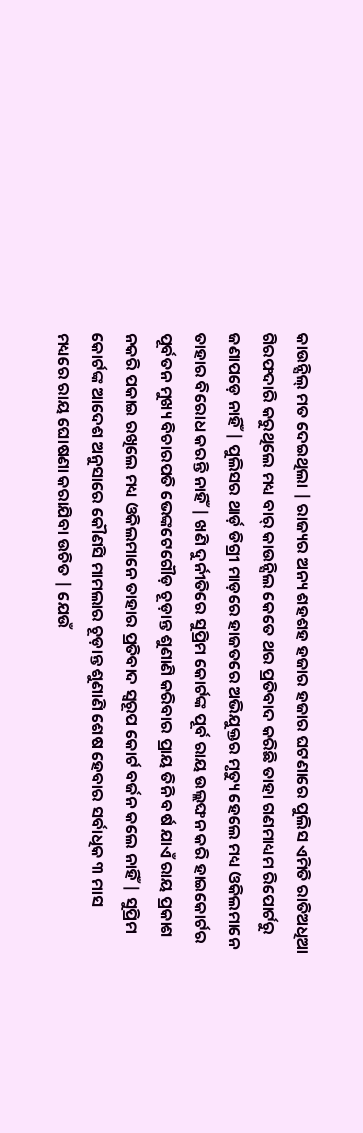କାଉନ୍ସିଲ୍ ମତ ଦେଇଥିଲା | ରାଜ୍ୟର ଅନ୍ୟ ଶହଶହ ହଜାର ହଜାର ଘଟଣାରେ ପୁଲିସ ଏମିତି ରାତିଅଧିଆ ଗିରଫଦାରି କରୁଥିଲେ ମଧ୍ୟ ବାର୍ କାଉନ୍ସିଲ କେତେ ଥର ପ୍ରତିବାଦ କରିଛି ତାହା ଗଣମାଧ୍ୟମ ରିପୋର୍ଟରୁ ଜଣାପଡ଼େ ନାହିଁ | ପୁଲିସର ଥାର୍ଡ଼ ଡିଗ୍ରୀ ମାଡ଼ରେ ହାଜତରେ ଅଭିଯୁକ୍ତର ମୃତ୍ୟୁ ହେଲେ ମଧ୍ୟ ଓକିଲମାନେ ତାହାର ବିରୋଧ କରନ୍ତି ନାହିଁ | ଖଣି ଦୁର୍ନୀତିରେ ସୁପ୍ରିମ କୋର୍ଟଙ୍କ ପୂର୍ବ ରାୟ ଉଲ୍ଲଙ୍ଘନ କରି ହାଇକୋର୍ଟର ପୂର୍ବତନ ମୁଖ୍ୟ ବିଚାରପତି ଭେଙ୍କଟେଗୌଡ଼ ଚୂଡ଼ାନ୍ତ ଶୁଣାଣି କରିବାର ପ୍ରାୟ ତିନି ବର୍ଷ ଯାଏଁ ରାୟ ପ୍ରକାଶ ନକରି ପକାଇ ରଖିଲେ ମଧ୍ୟ ଓକିଲମାନେ ତାହାର ପ୍ରତିବାଦ ସ୍ବରୂପ କୋର୍ଟ ବର୍ଜନ କଲେ ନାହିଁ | ସୁପ୍ରିମ କୋର୍ଟଙ୍କ ଆଦେଶ ଅନୁସାରେ କୌଣସି ମାମଲାର ଚୂଡ଼ାନ୍ତ ଶୁଣାଣି ଶେଷ ହେବାର ସର୍ବାଧିକ ୩ ମାସ ମଧ୍ୟରେ ରାୟ ଘୋଷଣା କରାଯିବା ଉଚିତ | ଯେଉଁ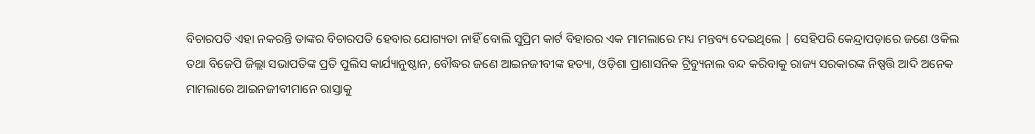ବିଚାରପତି ଏହା ନକରନ୍ତି ତାଙ୍କର ବିଚାରପତି ହେବାର ଯୋଗ୍ୟତା ନାହିଁ ବୋଲି ସୁପ୍ରିମ କାର୍ଟ ବିହାରର ଏକ ମାମଲାରେ ମଧ୍ୟ ମନ୍ତବ୍ୟ ଦେଇଥିଲେ | ସେହିପରି କେନ୍ଦ୍ରାପଡ଼ାରେ ଜଣେ ଓକିଲ ତଥା ବିଜେପି ଜିଲ୍ଲା ସଭାପତିଙ୍କ ପ୍ରତି ପୁଲିସ କାର୍ଯ୍ୟାନୁଷ୍ଠାନ, ବୌଦ୍ଧର ଜଣେ ଆଇନଜୀବୀଙ୍କ ହତ୍ୟା, ଓଡ଼ିଶା ପ୍ରାଶାସନିକ ଟ୍ରିବ୍ୟୁନାଲ ବନ୍ଦ କରିବାକୁ ରାଜ୍ୟ ସରକାରଙ୍କ ନିଷ୍ପତ୍ତି ଆଦି ଅନେକ ମାମଲାରେ ଆଇନଜୀବୀମାନେ ରାସ୍ତାକୁ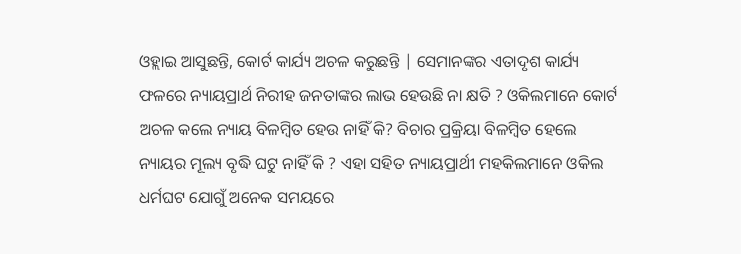ଓହ୍ଲାଇ ଆସୁଛନ୍ତି, କୋର୍ଟ କାର୍ଯ୍ୟ ଅଚଳ କରୁଛନ୍ତି | ସେମାନଙ୍କର ଏତାଦୃଶ କାର୍ଯ୍ୟ ଫଳରେ ନ୍ୟାୟପ୍ରାର୍ଥ ନିରୀହ ଜନତାଙ୍କର ଲାଭ ହେଉଛି ନା କ୍ଷତି ? ଓକିଲମାନେ କୋର୍ଟ ଅଚଳ କଲେ ନ୍ୟାୟ ବିଳମ୍ବିତ ହେଉ ନାହିଁ କି? ବିଚାର ପ୍ରକ୍ରିୟା ବିଳମ୍ବିତ ହେଲେ ନ୍ୟାୟର ମୂଲ୍ୟ ବୃଦ୍ଧି ଘଟୁ ନାହିଁ କି ? ଏହା ସହିତ ନ୍ୟାୟପ୍ରାର୍ଥୀ ମହକିଲମାନେ ଓକିଲ ଧର୍ମଘଟ ଯୋଗୁଁ ଅନେକ ସମୟରେ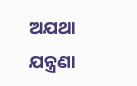ଅଯଥା ଯନ୍ତ୍ରଣା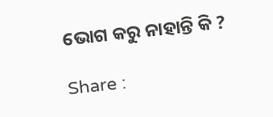ଭୋଗ କରୁ ନାହାନ୍ତି କି ?

Share :